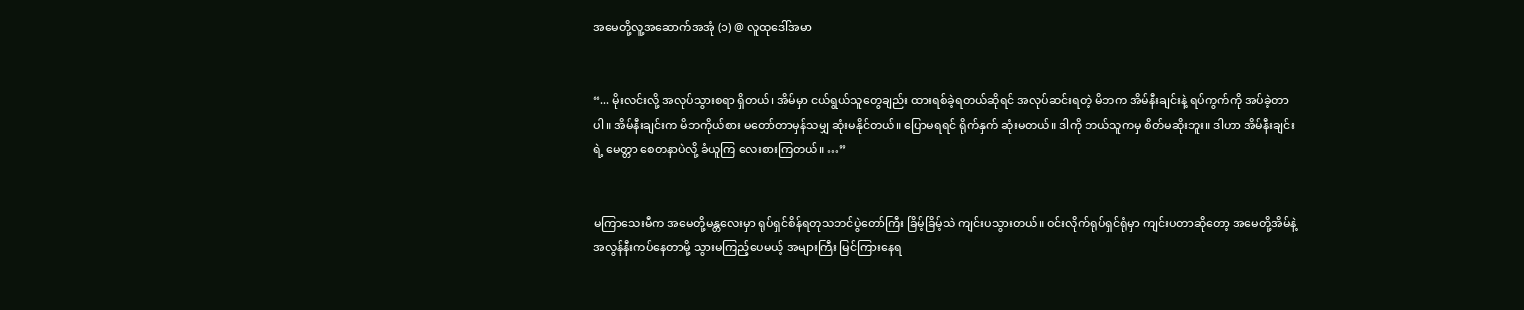အမေတို့လူ့အဆောက်အအုံ (၁) @ လူထုဒေါ်အမာ


“... မိုးလင်းလို့ အလုပ်သွားစရာ ရှိတယ်၊ အိမ်မှာ ငယ်ရွယ်သူတွေချည်း ထားရစ်ခဲ့ရတယ်ဆိုရင် အလုပ်ဆင်းရတဲ့ မိဘက အိမ်နီးချင်းနဲ့ ရပ်ကွက်ကို အပ်ခဲ့တာပါ။ အိမ်နီးချင်းက မိဘကိုယ်စား မတော်တာမှန်သမျှ ဆုံးမနိုင်တယ်။ ပြောမရရင် ရိုက်နှက် ဆုံးမတယ်။ ဒါကို ဘယ်သူကမှ စိတ်မဆိုးဘူး။ ဒါဟာ အိမ်နီးချင်းရဲ့ မေတ္တာ စေတနာပဲလို့ ခံယူကြ လေးစားကြတယ်။ …”


မကြာသေးမီက အမေတို့မန္တလေးမှာ ရုပ်ရှင်စိန်ရတုသဘင်ပွဲတော်ကြီး ခြိမ့်ခြိမ့်သဲ ကျင်းပသွားတယ်။ ဝင်းလိုက်ရုပ်ရှင်ရုံမှာ ကျင်းပတာဆိုတော့ အမေတို့အိမ်နဲ့ အလွန်နီးကပ်နေတာမို့ သွားမကြည့်ပေမယ့် အများကြီး မြင်ကြားနေရ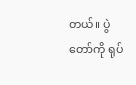တယ်။ ပွဲတော်ကို ရုပ်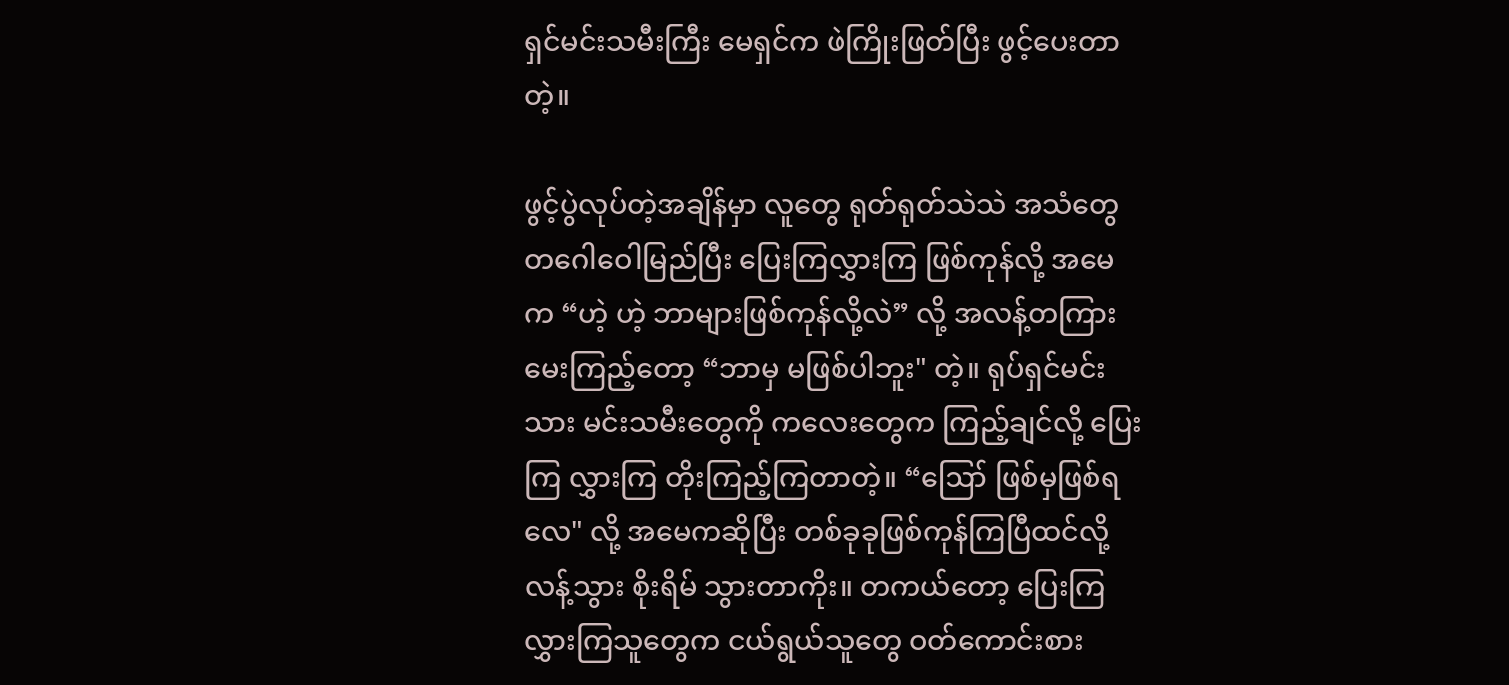ရှင်မင်းသမီးကြီး မေရှင်က ဖဲကြိုးဖြတ်ပြီး ဖွင့်ပေးတာတဲ့။

ဖွင့်ပွဲလုပ်တဲ့အချိန်မှာ လူတွေ ရုတ်ရုတ်သဲသဲ အသံတွေ တဂေါဝေါမြည်ပြီး ပြေးကြလွှားကြ ဖြစ်ကုန်လို့ အမေက “ဟဲ့ ဟဲ့ ဘာများဖြစ်ကုန်လို့လဲ” လို့ အလန့်တကြား မေးကြည့်တော့ “ဘာမှ မဖြစ်ပါဘူး" တဲ့။ ရုပ်ရှင်မင်းသား မင်းသမီးတွေကို ကလေးတွေက ကြည့်ချင်လို့ ပြေးကြ လွှားကြ တိုးကြည့်ကြတာတဲ့။ “ဪ ဖြစ်မှဖြစ်ရလေ" လို့ အမေကဆိုပြီး တစ်ခုခုဖြစ်ကုန်ကြပြီထင်လို့ လန့်သွား စိုးရိမ် သွားတာကိုး။ တကယ်တော့ ပြေးကြ လွှားကြသူတွေက ငယ်ရွယ်သူတွေ ဝတ်ကောင်းစား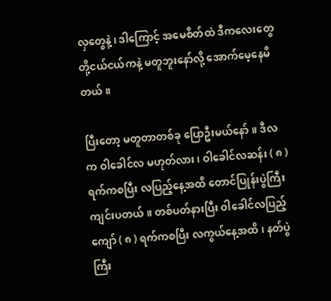လှတွေနဲ့၊ ဒါကြောင့် အမေစိတ်ထဲ ဒီကလေးတွေ တို့ငယ်ငယ်ကနဲ့ မတူဘူးနော်လို့ အောက်မေ့နေမိတယ်။

ပြီးတော့ မတူတာတစ်ခု ပြောဦးမယ်နော်။ ဒီလက ဝါခေါင်လ မဟုတ်လား၊ ဝါခေါင်လဆန်း ( ၈ ) ရက်ကစပြီး လပြည့်နေ့အထိ တောင်ပြုန်းပွဲကြီး ကျင်းပတယ်။ တစ်ပတ်နားပြီး ဝါခေါင်လပြည့်ကျော် ( ၈ ) ရက်ကစပြီး လကွယ်နေ့အထိ၊ နတ်ပွဲကြီး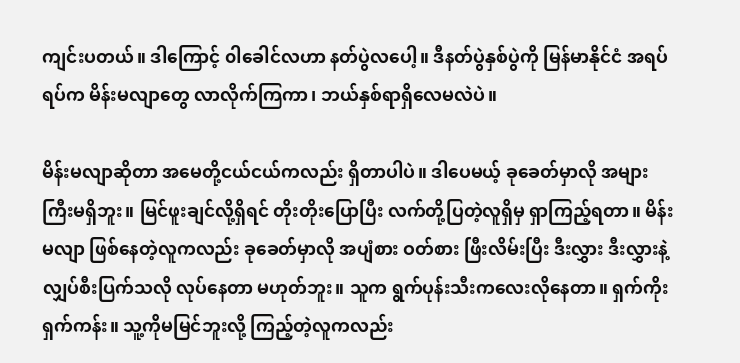ကျင်းပတယ်။ ဒါကြောင့် ၀ါခေါင်လဟာ နတ်ပွဲလပေါ့။ ဒီနတ်ပွဲနှစ်ပွဲကို မြန်မာနိုင်ငံ အရပ်ရပ်က မိန်းမလျာတွေ လာလိုက်ကြကာ၊ ဘယ်နှစ်ရာရှိလေမလဲပဲ။

မိန်းမလျာဆိုတာ အမေတို့ငယ်ငယ်ကလည်း ရှိတာပါပဲ။ ဒါပေမယ့် ခုခေတ်မှာလို အများကြီးမရှိဘူး။ မြင်ဖူးချင်လို့ရှိရင် တိုးတိုးပြောပြီး လက်တို့ပြတဲ့လူရှိမှ ရှာကြည့်ရတာ။ မိန်းမလျာ ဖြစ်နေတဲ့လူကလည်း ခုခေတ်မှာလို အပျံစား ဝတ်စား ဖြီးလိမ်းပြီး ဒီးလွှား ဒီးလွှားနဲ့ လျှပ်စီးပြက်သလို လုပ်နေတာ မဟုတ်ဘူး။ သူက ရွက်ပုန်းသီးကလေးလိုနေတာ။ ရှက်ကိုးရှက်ကန်း။ သူ့ကိုမမြင်ဘူးလို့ ကြည့်တဲ့လူကလည်း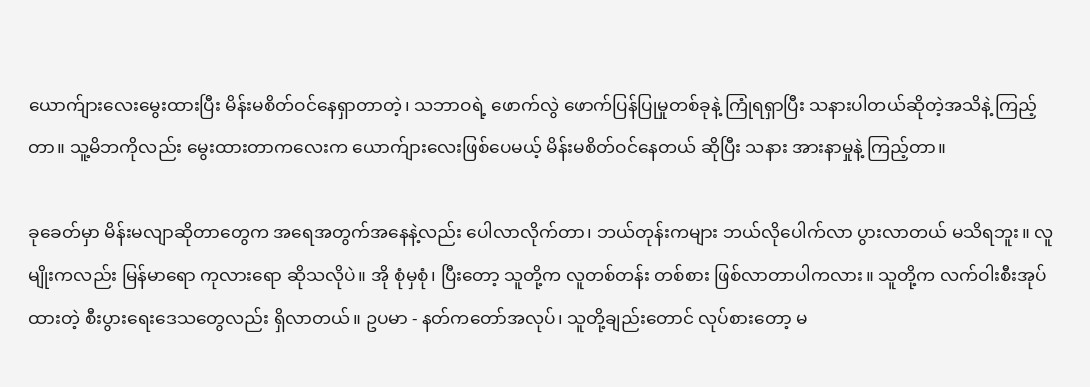ယောက်ျားလေးမွေးထားပြီး မိန်းမစိတ်ဝင်နေရှာတာတဲ့၊ သဘာဝရဲ့ ဖောက်လွဲ ဖောက်ပြန်ပြုမှုတစ်ခုနဲ့ ကြုံရရှာပြီး သနားပါတယ်ဆိုတဲ့အသိနဲ့ ကြည့်တာ။ သူ့မိဘကိုလည်း မွေးထားတာကလေးက ယောက်ျားလေးဖြစ်ပေမယ့် မိန်းမစိတ်ဝင်နေတယ် ဆိုပြီး သနား အားနာမှုနဲ့ ကြည့်တာ။

ခုခေတ်မှာ မိန်းမလျာဆိုတာတွေက အရေအတွက်အနေနဲ့လည်း ပေါလာလိုက်တာ၊ ဘယ်တုန်းကများ ဘယ်လိုပေါက်လာ ပွားလာတယ် မသိရဘူး။ လူမျိုးကလည်း မြန်မာရော ကုလားရော ဆိုသလိုပဲ။ အို စုံမှစုံ၊ ပြီးတော့ သူတို့က လူတစ်တန်း တစ်စား ဖြစ်လာတာပါကလား။ သူတို့က လက်ဝါးစီးအုပ်ထားတဲ့ စီးပွားရေးဒေသတွေလည်း ရှိလာတယ်။ ဥပမာ - နတ်ကတော်အလုပ်၊ သူတို့ချည်းတောင် လုပ်စားတော့ မ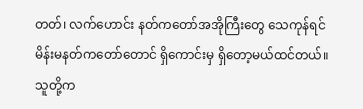တတ်၊ လက်ဟောင်း နတ်ကတော်အအိုကြီးတွေ သေကုန်ရင် မိန်းမနတ်ကတော်တောင် ရှိကောင်းမှ ရှိတော့မယ်ထင်တယ်။ သူတို့က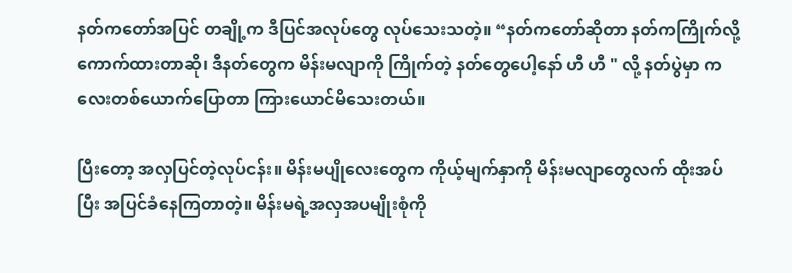နတ်ကတော်အပြင် တချို့က ဒီပြင်အလုပ်တွေ လုပ်သေးသတဲ့။ “နတ်ကတော်ဆိုတာ နတ်ကကြိုက်လို့ ကောက်ထားတာဆို၊ ဒီနတ်တွေက မိန်းမလျာကို ကြိုက်တဲ့ နတ်တွေပေါ့နော် ဟီ ဟီ " လို့ နတ်ပွဲမှာ ကလေးတစ်ယောက်ပြောတာ ကြားယောင်မိသေးတယ်။

ပြီးတော့ အလှပြင်တဲ့လုပ်ငန်း။ မိန်းမပျိုလေးတွေက ကိုယ့်မျက်နှာကို မိန်းမလျာတွေလက် ထိုးအပ်ပြီး အပြင်ခံနေကြတာတဲ့။ မိန်းမရဲ့အလှအပမျိုးစုံကို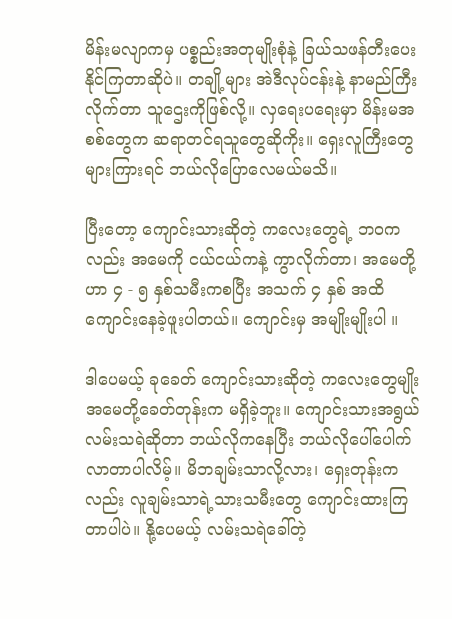မိန်းမလျာကမှ ပစ္စည်းအတုမျိုးစုံနဲ့ ခြယ်သဖန်တီးပေးနိုင်ကြတာဆိုပဲ။ တချို့များ အဲဒီလုပ်ငန်းနဲ့ နာမည်ကြီးလိုက်တာ သူဌေးကိုဖြစ်လို့။ လှရေးပရေးမှာ မိန်းမအစစ်တွေက ဆရာတင်ရသူတွေဆိုကိုး။ ရှေးလူကြီးတွေများကြားရင် ဘယ်လိုပြောလေမယ်မသိ။

ပြီးတော့ ကျောင်းသားဆိုတဲ့ ကလေးတွေရဲ့ ဘဝကလည်း အမေကို ငယ်ငယ်ကနဲ့ ကွာလိုက်တာ၊ အမေတို့ဟာ ၄ - ၅ နှစ်သမီးကစပြီး အသက် ၄ နှစ် အထိ ကျောင်းနေခဲ့ဖူးပါတယ်။ ကျောင်းမှ အမျိုးမျိုးပါ ။

ဒါပေမယ့် ခုခေတ် ကျောင်းသားဆိုတဲ့ ကလေးတွေမျိုး အမေတို့ခေတ်တုန်းက မရှိခဲ့ဘူး။ ကျောင်းသားအရွယ် လမ်းသရဲဆိုတာ ဘယ်လိုကနေပြီး ဘယ်လိုပေါ်ပေါက် လာတာပါလိမ့်။ မိဘချမ်းသာလို့လား၊ ရှေးတုန်းကလည်း လူချမ်းသာရဲ့သားသမီးတွေ ကျောင်းထားကြတာပါပဲ။ နို့ပေမယ့် လမ်းသရဲခေါ်တဲ့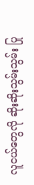လူငယ်တွေလို ဆိုးဆိုးသွမ်းသွမ်း ပြု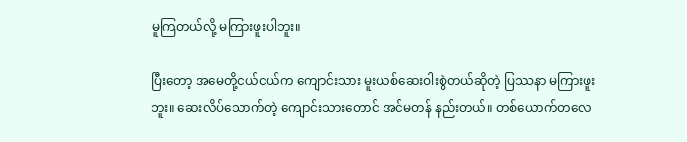မူကြတယ်လို့ မကြားဖူးပါဘူး။

ပြီးတော့ အမေတို့ငယ်ငယ်က ကျောင်းသား မူးယစ်ဆေးဝါးစွဲတယ်ဆိုတဲ့ ပြဿနာ မကြားဖူးဘူး။ ဆေးလိပ်သောက်တဲ့ ကျောင်းသားတောင် အင်မတန် နည်းတယ်။ တစ်ယောက်တလေ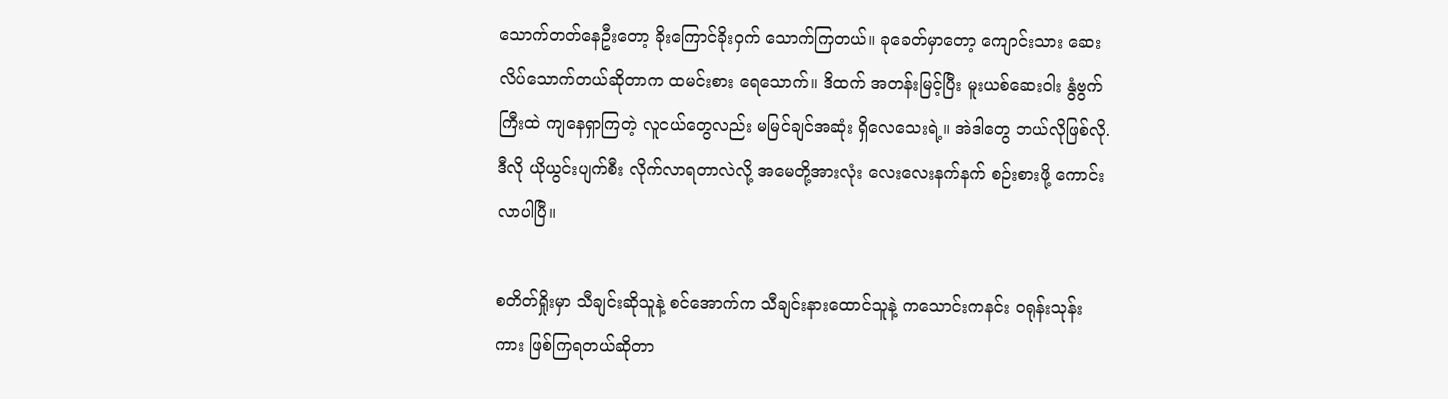သောက်တတ်နေဦးတော့ ခိုးကြောင်ခိုးဝှက် သောက်ကြတယ်။ ခုခေတ်မှာတော့ ကျောင်းသား ဆေးလိပ်သောက်တယ်ဆိုတာက ထမင်းစား ရေသောက်။ ဒိထက် အတန်းမြင့်ပြီး မူးယစ်ဆေးဝါး နွံဗွက်ကြီးထဲ ကျနေရှာကြတဲ့ လူငယ်တွေလည်း မမြင်ချင်အဆုံး ရှိလေသေးရဲ့။ အဲဒါတွေ ဘယ်လိုဖြစ်လို. ဒီလို ယိုယွင်းပျက်စီး လိုက်လာရတာလဲလို့ အမေတို့အားလုံး လေးလေးနက်နက် စဉ်းစားဖို့ ကောင်းလာပါပြီ။

စတိတ်ရှိုးမှာ သီချင်းဆိုသူနဲ့ စင်အောက်က သီချင်းနားထောင်သူနဲ့ ကသောင်းကနင်း ဝရုန်းသုန်းကား ဖြစ်ကြရတယ်ဆိုတာ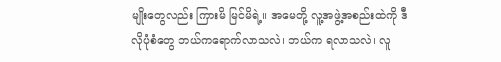မျိုးတွေလည်း ကြားမိ မြင်မိရဲ့။ အမေတို့ လူ့အဖွဲ့အစည်းထဲကို ဒီလိုပုံစံတွေ ဘယ်ကရောက်လာသလဲ၊ ဘယ်က ရလာသလဲ၊ လူ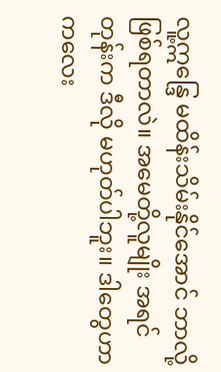လူ့ဣန္ဒြေ မထိန်းသိမ်းနိုင်အောင် ဘာလို့ဖြစ်ရတာလဲ။ အမေတို့လူမျိုး အရင်တုန်းက ဒီလို မဟုတ်ပါဘူး။ ဒါတွေဟာ ကလေး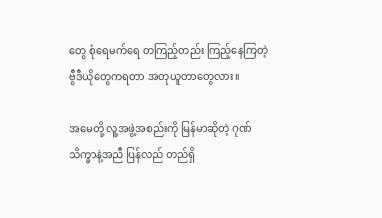တွေ စုံရေမက်ရေ တကြည့်တည်း ကြည့်နေကြတဲ့ ဗွီဒီယိုတွေကရတာ အတုယူတာတွေလား။

အမေတို့ လူ့အဖွဲ့အစည်းကို မြန်မာဆိုတဲ့ ဂုဏ်သိက္ခာနဲ့အညီ ပြန်လည် တည်ရှိ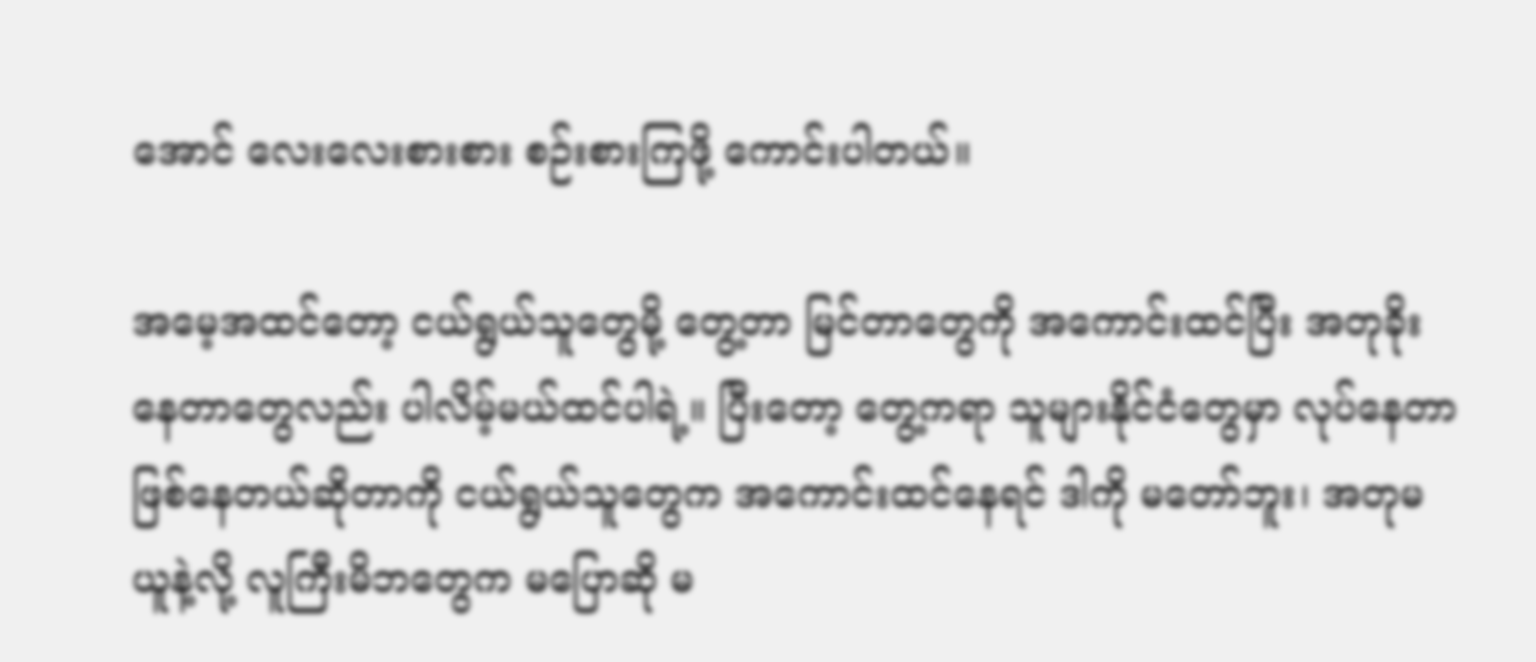အောင် လေးလေးစားစား စဉ်းစားကြဖို့ ကောင်းပါတယ်။

အမေ့အထင်တော့ ငယ်ရွယ်သူတွေမို့ တွေ့တာ မြင်တာတွေကို အကောင်းထင်ပြီး အတုခိုးနေတာတွေလည်း ပါလိမ့်မယ်ထင်ပါရဲ့။ ပြီးတော့ တွေ့ကရာ သူများနိုင်ငံတွေမှာ လုပ်နေတာ ဖြစ်နေတယ်ဆိုတာကို ငယ်ရွယ်သူတွေက အကောင်းထင်နေရင် ဒါကို မတော်ဘူး၊ အတုမယူနဲ့လို့ လူကြီးမိဘတွေက မပြောဆို မ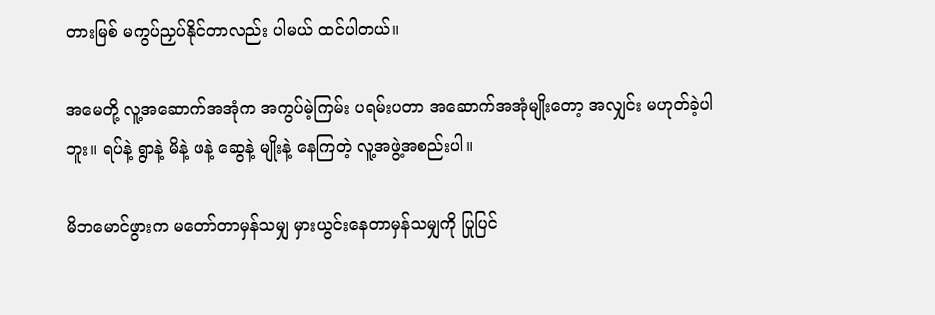တားမြစ် မကွပ်ညှပ်နိုင်တာလည်း ပါမယ် ထင်ပါတယ်။

အမေတို့ လူ့အဆောက်အအုံက အကွပ်မဲ့ကြမ်း ပရမ်းပတာ အဆောက်အအုံမျိုးတော့ အလျှင်း မဟုတ်ခဲ့ပါဘူး။ ရပ်နဲ့ ရွာနဲ့ မိနဲ့ ဖနဲ့ ဆွေနဲ့ မျိုးနဲ့ နေကြတဲ့ လူ့အဖွဲ့အစည်းပါ။

မိဘမောင်ဖွားက မတော်တာမှန်သမျှ မှားယွင်းနေတာမှန်သမျှကို ပြုပြင်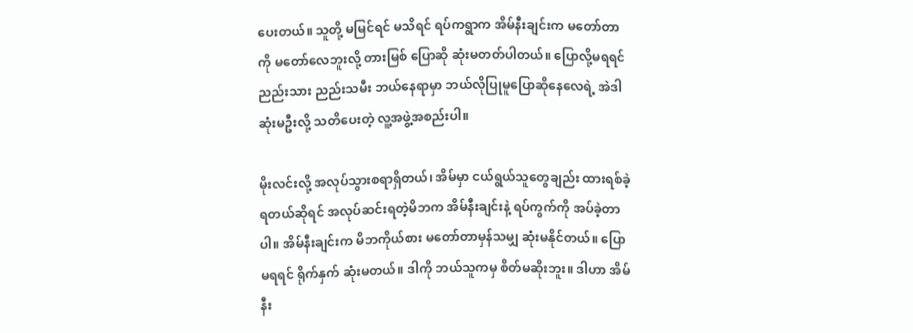ပေးတယ်။ သူတို့ မမြင်ရင် မသိရင် ရပ်ကရွာက အိမ်နီးချင်းက မတော်တာကို မတော်လေဘူးလို့ တားမြစ် ပြောဆို ဆုံးမတတ်ပါတယ်။ ပြောလို့မရရင် ညည်းသား ညည်းသမီး ဘယ်နေရာမှာ ဘယ်လိုပြုမူပြောဆိုနေလေရဲ့ အဲဒါ ဆုံးမဦးလို့ သတိပေးတဲ့ လူ့အဖွဲ့အစည်းပါ။

မိုးလင်းလို့ အလုပ်သွားစရာရှိတယ်၊ အိမ်မှာ ငယ်ရွယ်သူတွေချည်း ထားရစ်ခဲ့ရတယ်ဆိုရင် အလုပ်ဆင်းရတဲ့မိဘက အိမ်နီးချင်းနဲ့ ရပ်ကွက်ကို အပ်ခဲ့တာပါ။ အိမ်နီးချင်းက မိဘကိုယ်စား မတော်တာမှန်သမျှ ဆုံးမနိုင်တယ်။ ပြောမရရင် ရိုက်နှက် ဆုံးမတယ်။ ဒါကို ဘယ်သူကမှ စိတ်မဆိုးဘူး။ ဒါဟာ အိမ်နီး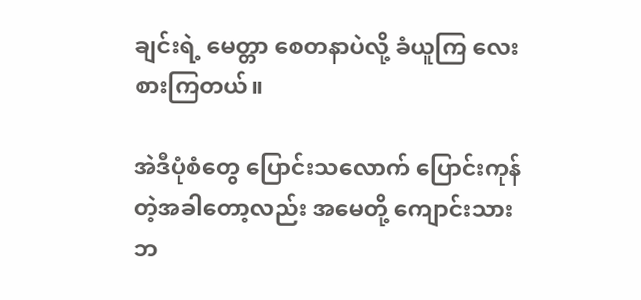ချင်းရဲ့ မေတ္တာ စေတနာပဲလို့ ခံယူကြ လေးစားကြတယ်။

အဲဒီပုံစံတွေ ပြောင်းသလောက် ပြောင်းကုန်တဲ့အခါတော့လည်း အမေတို့ ကျောင်းသားဘ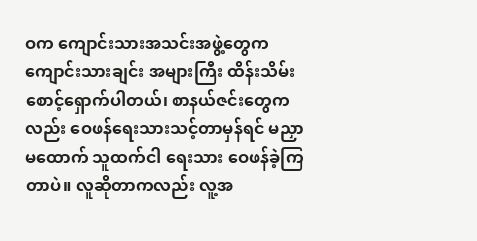ဝက ကျောင်းသားအသင်းအဖွဲ့တွေက ကျောင်းသားချင်း အများကြီး ထိန်းသိမ်းစောင့်ရှောက်ပါတယ်၊ စာနယ်ဇင်းတွေကလည်း ဝေဖန်ရေးသားသင့်တာမှန်ရင် မညှာမထောက် သူထက်ငါ ရေးသား ဝေဖန်ခဲ့ကြတာပဲ။ လူဆိုတာကလည်း လူ့အ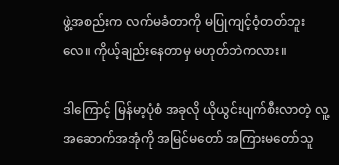ဖွဲ့အစည်းက လက်မခံတာကို မပြုကျင့်ဝံ့တတ်ဘူးလေ။ ကိုယ့်ချည်းနေတာမှ မဟုတ်ဘဲကလား။

ဒါကြောင့် မြန်မာ့ပုံစံ အခုလို ယိုယွင်းပျက်စီးလာတဲ့ လူ့အဆောက်အအုံကို အမြင်မတော် အကြားမတော်သူ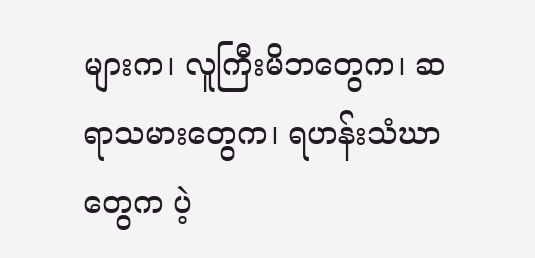များက၊ လူကြီးမိဘတွေက၊ ဆရာသမားတွေက၊ ရဟန်းသံဃာတွေက ပဲ့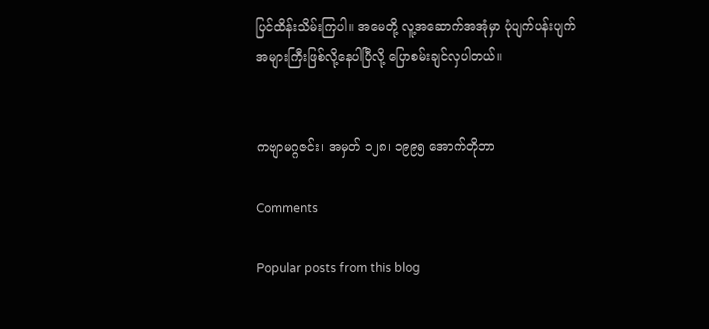ပြင်ထိန်းသိမ်းကြပါ။ အမေတို့ လူ့အဆောက်အအုံမှာ ပုံပျက်ပန်းပျက် အများကြီးဖြစ်လို့နေပါပြီလို့ ပြောစမ်းချင်လှပါတယ်။


ကဗျာမဂ္ဂဇင်း၊ အမှတ် ၁၂၈၊ ၁၉၉၅ အောက်တိုဘာ

Comments

Popular posts from this blog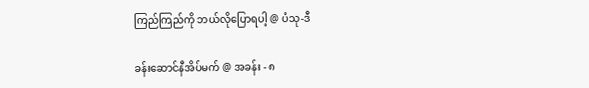ကြည်ကြည်ကို ဘယ်လိုပြောရပါ့ @ ပံသု-ဒီ

ခန်းဆောင်နီအိပ်မက် @ အခန်း - ၈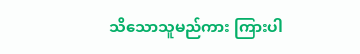သိသောသူမည်ကား ကြားပါ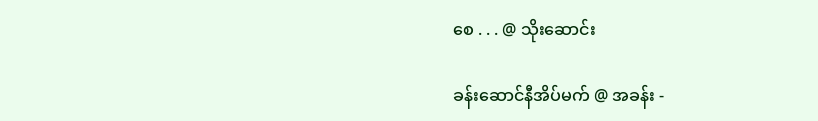စေ . . . @ သိုးဆောင်း

ခန်းဆောင်နီအိပ်မက် @ အခန်း -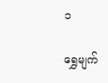၁

ရွှေမျက်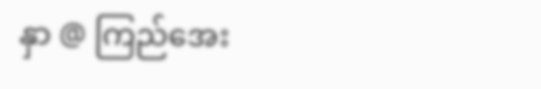နှာ @ ကြည်အေး